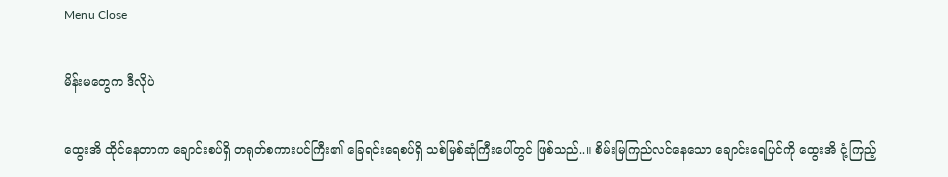Menu Close

မိန်းမတွေက ဒီလိုပဲ

ထွေးအိ ထိုင်နေတာက ချောင်းစပ်ရှိ တရုတ်စကားပင်ကြီး၏ ခြေရင်းရေစပ်ရှိ သစ်မြစ်ဆုံကြီးပေါ်တွင် ဖြစ်သည်..။ စိမ်းမြကြည်လင်နေသော ချောင်းရေပြင်ကို ထွေးအိ ငုံ့ကြည့်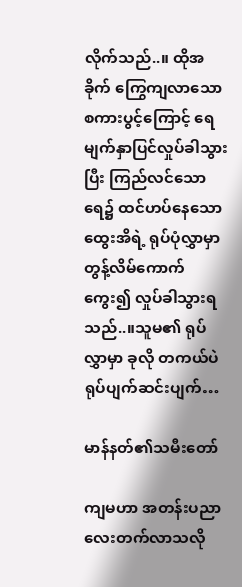လိုက်သည်..။ ထိုအခိုက် ကြွေကျလာသော စကားပွင့်ကြောင့် ရေမျက်နှာပြင်လှုပ်ခါသွားပြီး ကြည်လင်သောရေ၌ ထင်ဟပ်နေသော ထွေးအိရဲ့ ရုပ်ပုံလွှာမှာ တွန့်လိမ်ကောက်ကွေး၍ လှုပ်ခါသွားရသည်..။သူမ၏ ရုပ်လွှာမှာ ခုလို တကယ်ပဲ ရုပ်ပျက်ဆင်းပျက်…

မာန်နတ်၏သမီးတော်

ကျမဟာ အတန်းပညာလေးတက်လာသလို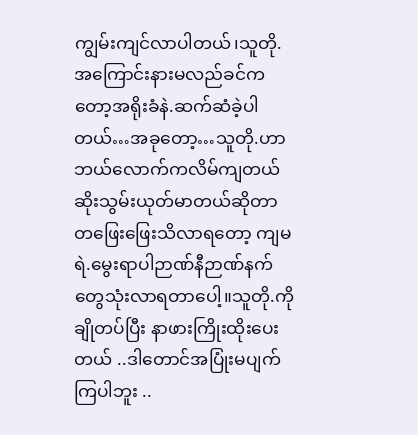ကျွမ်းကျင်လာပါတယ်၊သူတို.အကြောင်းနားမလည်ခင်ကတော့အရိုးခံနဲ.ဆက်ဆံခဲ့ပါတယ်…အခုတော့…သူတို.ဟာ ဘယ်လောက်ကလိမ်ကျတယ် ဆိုးသွမ်းယုတ်မာတယ်ဆိုတာ တဖြေးဖြေးသိလာရတော့ ကျမရဲ.မွေးရာပါဉာဏ်နီဉာဏ်နက်တွေသုံးလာရတာပေါ့။သူတို.ကိုချိုတပ်ပြီး နာဖားကြိုးထိုးပေးတယ် ..ဒါတောင်အပြုံးမပျက်ကြပါဘူး ..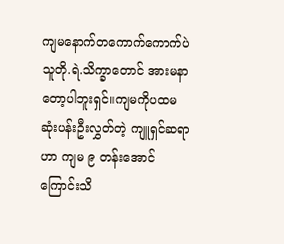ကျမနောက်တကောက်ကောက်ပဲ သူတို.ရဲ.သိက္ခာတောင် အားမနာတော့ပါဘူးရှင်။ကျမကိုပထမဆုံးပန်းဦးလွှတ်တဲ့ ကျူရှင်ဆရာဟာ ကျမ ၉ တန်းအောင်ကြောင်းသိ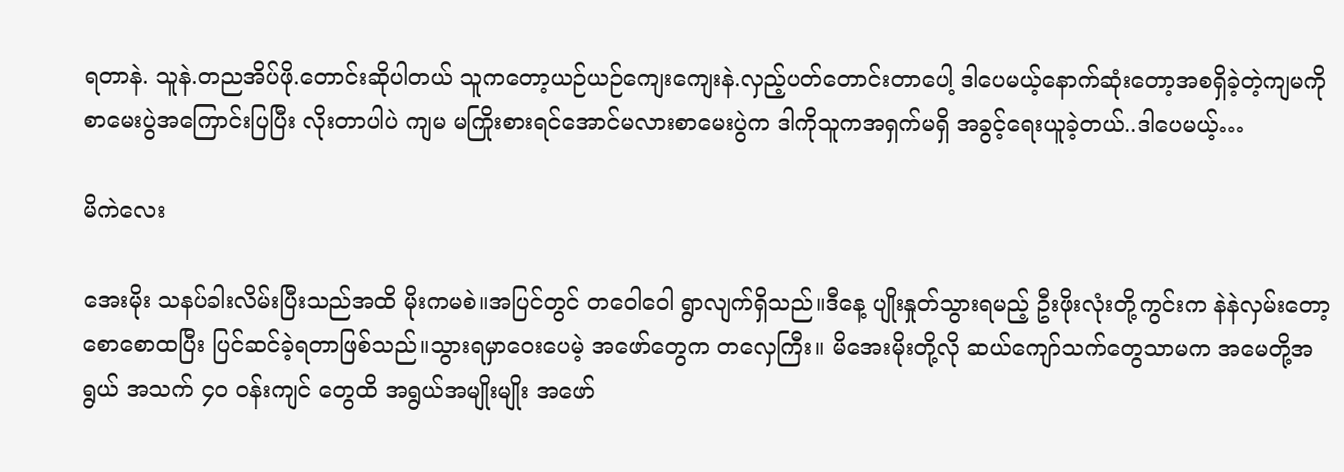ရတာနဲ. သူနဲ.တညအိပ်ဖို.တောင်းဆိုပါတယ် သူကတော့ယဉ်ယဉ်ကျေးကျေးနဲ.လှည့်ပတ်တောင်းတာပေါ့ ဒါပေမယ့်နောက်ဆုံးတော့အစရှိခဲ့တဲ့ကျမကို စာမေးပွဲအကြောင်းပြပြီး လိုးတာပါပဲ ကျမ မကြိုးစားရင်အောင်မလားစာမေးပွဲက ဒါကိုသူကအရှက်မရှိ အခွင့်ရေးယူခဲ့တယ်..ဒါပေမယ့်…

မိကဲလေး

အေးမိုး သနပ်ခါးလိမ်းပြီးသည်အထိ မိုးကမစဲ။အပြင်တွင် တဝေါဝေါ ရွာလျက်ရှိသည်။ဒီနေ့ ပျိုးနှုတ်သွားရမည့် ဦးဖိုးလုံးတို့ကွင်းက နဲနဲလှမ်းတော့ စောစောထပြီး ပြင်ဆင်ခဲ့ရတာဖြစ်သည်။သွားရမှာဝေးပေမဲ့ အဖော်တွေက တလှေကြီး။ မိအေးမိုးတို့လို ဆယ်ကျော်သက်တွေသာမက အမေတို့အရွယ် အသက် ၄၀ ဝန်းကျင် တွေထိ အရွယ်အမျိုးမျိုး အဖော်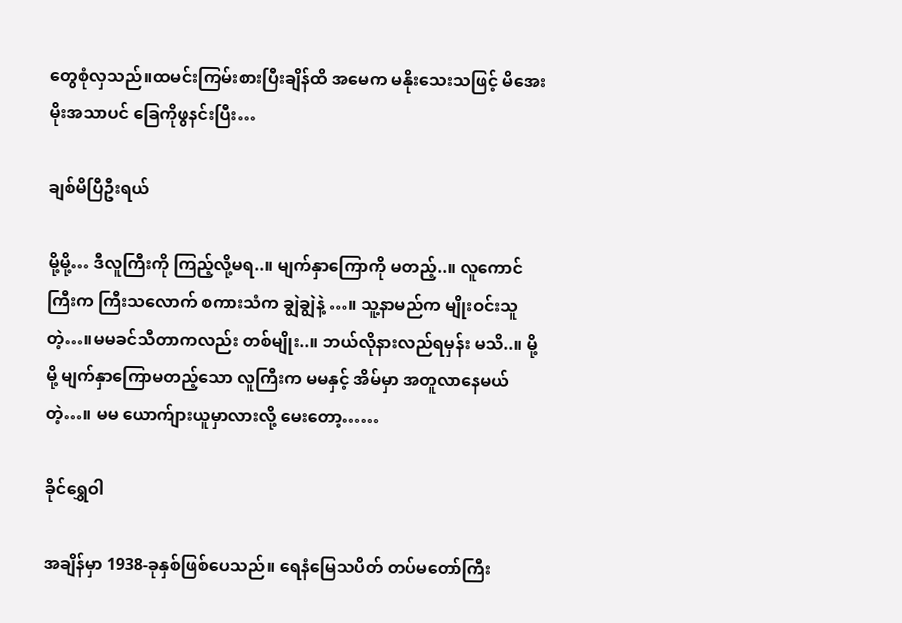တွေစုံလှသည်။ထမင်းကြမ်းစားပြီးချိန်ထိ အမေက မနိုးသေးသဖြင့် မိအေးမိုးအသာပင် ခြေကိုဖွနင်းပြီး…

ချစ်မိပြီဦးရယ်

မို့မို့… ဒီလူကြီးကို ကြည့်လို့မရ..။ မျက်နှာကြောကို မတည့်..။ လူကောင်ကြီးက ကြီးသလောက် စကားသံက ချွဲချွဲနဲ့ …။ သူ့နာမည်က မျိုးဝင်းသူတဲ့…။မမခင်သီတာကလည်း တစ်မျိုး..။ ဘယ်လိုနားလည်ရမှန်း မသိ..။ မို့မို့ မျက်နှာကြောမတည့်သော လူကြီးက မမနှင့် အိမ်မှာ အတူလာနေမယ် တဲ့…။ မမ ယောက်ျားယူမှာလားလို့ မေးတော့……

ခိုင်ရွှေဝါ

အချိန်မှာ 1938-ခုနှစ်ဖြစ်ပေသည်။ ရေနံမြေသပိတ် တပ်မတော်ကြီး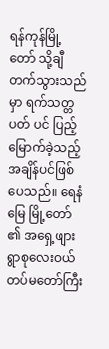ရန်ကုန်မြို့တော် သို့ချီတက်သွားသည်မှာ ရက်သတ္တပတ် ပင် ပြည့်မြောက်ခဲ့သည့်အချိန်ပင်ဖြစ်ပေသည်။ ရေနံမြေ မြို့တော် ၏ အရှေ့ဖျား ရွာစုလေးဝယ် တပ်မတော်ကြီး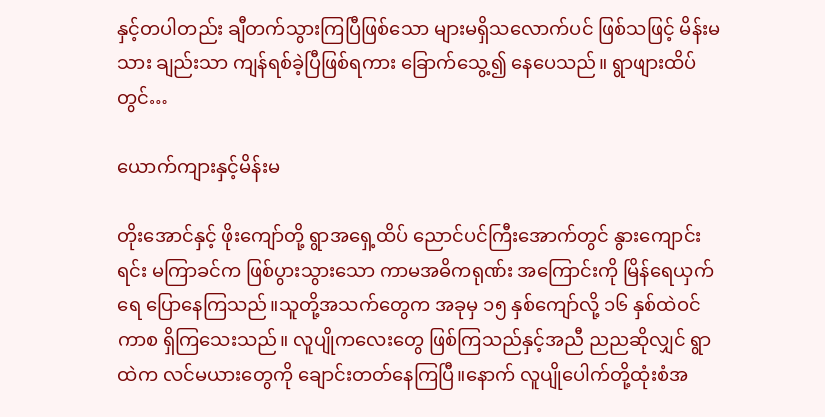နှင့်တပါတည်း ချီတက်သွားကြပြီဖြစ်သော များမရှိသလောက်ပင် ဖြစ်သဖြင့် မိန်းမသား ချည်းသာ ကျန်ရစ်ခဲ့ပြီဖြစ်ရကား ခြောက်သွေ့၍ နေပေသည်။ ရွာဖျားထိပ်တွင်…

ယောက်ကျားနှင့်မိန်းမ

တိုးအောင်နှင့် ဖိုးကျော်တို့ ရွာအရှေ့ထိပ် ညောင်ပင်ကြီးအောက်တွင် နွားကျောင်းရင်း မကြာခင်က ဖြစ်ပွားသွားသော ကာမအဓိကရုဏ်း အကြောင်းကို မြိန်ရေယှက်ရေ ပြောနေကြသည်။သူတို့အသက်တွေက အခုမှ ၁၅ နှစ်ကျော်လို့ ၁၆ နှစ်ထဲဝင်ကာစ ရှိကြသေးသည်။ လူပျိုကလေးတွေ ဖြစ်ကြသည်နှင့်အညီ ညညဆိုလျှင် ရွာထဲက လင်မယားတွေကို ချောင်းတတ်နေကြပြီ။နောက် လူပျိုပေါက်တို့ထုံးစံအ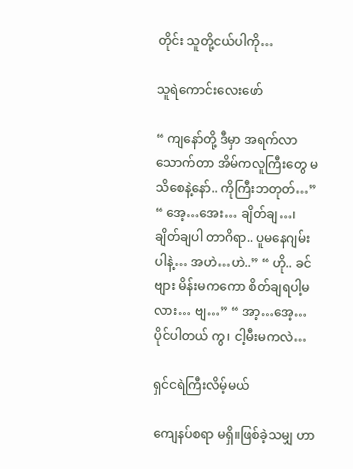တိုင်း သူတို့ငယ်ပါကို…

သူရဲကောင်းလေးဖော်

“ ကျနော်တို့ ဒီမှာ အရက်လာသောက်တာ အိမ်ကလူကြီးတွေ မသိစေနဲ့နော်.. ကိုကြီးဘတုတ်…” “ အေ့…အေး… ချိတ်ချ…၊ ချိတ်ချပါ တာဂိရာ.. ပူမနေဂျမ်းပါနဲ့… အဟဲ…ဟဲ..” “ ဟို.. ခင်ဗျား မိန်းမကကော စိတ်ချရပါ့မလား… ဗျ…” “ အာ့…အေ့… ပိုင်ပါတယ် ကွ၊ ငါ့မီးမကလဲ…

ရှင်ငရဲကြီးလိမ့်မယ်

ကျေနပ်စရာ မရှိ။ဖြစ်ခဲ့သမျှ ဟာ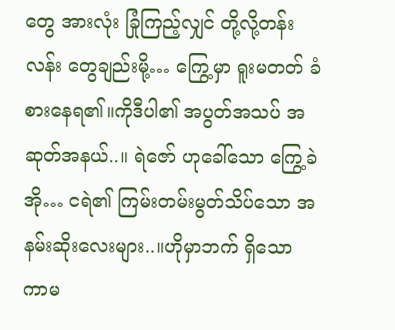တွေ အားလုံး ခြုံကြည့်လျှင် တို့လို့တန်းလန်း တွေချည်းမို့… ကြွေ့မှာ ရူးမတတ် ခံစားနေရ၏။ကိုဒီပါ၏ အပွတ်အသပ် အဆုတ်အနယ်..။ ရဲဇော် ဟုခေါ်သော ကြွေ့ခဲအို… ငရဲ၏ ကြမ်းတမ်းမွတ်သိပ်သော အနမ်းဆိုးလေးများ..။ဟိုမှာဘက် ရှိသော ကာမ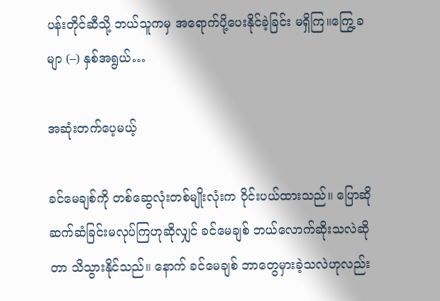ပန်းတိုင်ဆီသို့ ဘယ်သူကမှ အရောက်ပို့ပေးနိုင်ခဲ့ခြင်း မရှိကြ။ကြွေ့ခမျာ (–) နှစ်အရွယ်…

အဆုံးတက်ပေ့မယ့်

ခင်မေချစ်ကို တစ်ဆွေလုံးတစ်မျိုးလုံးက ဝိုင်းပယ်ထားသည်။ ပြောဆိုဆက်ဆံခြင်းမလုပ်ကြဟုဆိုလျှင် ခင်မေချစ် ဘယ်လောက်ဆိုးသလဲဆိုတာ သိသွားနိုင်သည်။ နောက် ခင်မေချစ် ဘာတွေမှားခဲ့သလဲဟုလည်း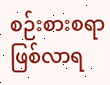စဉ်းစားစရာဖြစ်လာရ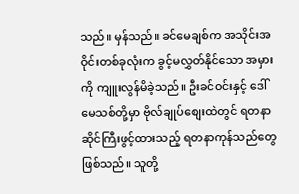သည်။ မှန်သည်။ ခင်မေချစ်က အသိုင်းအဝိုင်းတစ်ခုလုံးက ခွင့်မလွှတ်နိုင်သော အမှားကို ကျူးလွန်မိခဲ့သည်။ ဦးခင်ဝင်းနှင့် ဒေါ်မေသစ်တို့မှာ ဗိုလ်ချုပ်စျေးထဲတွင် ရတနာဆိုင်ကြီးဖွင့်ထားသည့် ရတနာကုန်သည်တွေဖြစ်သည်။ သူတို့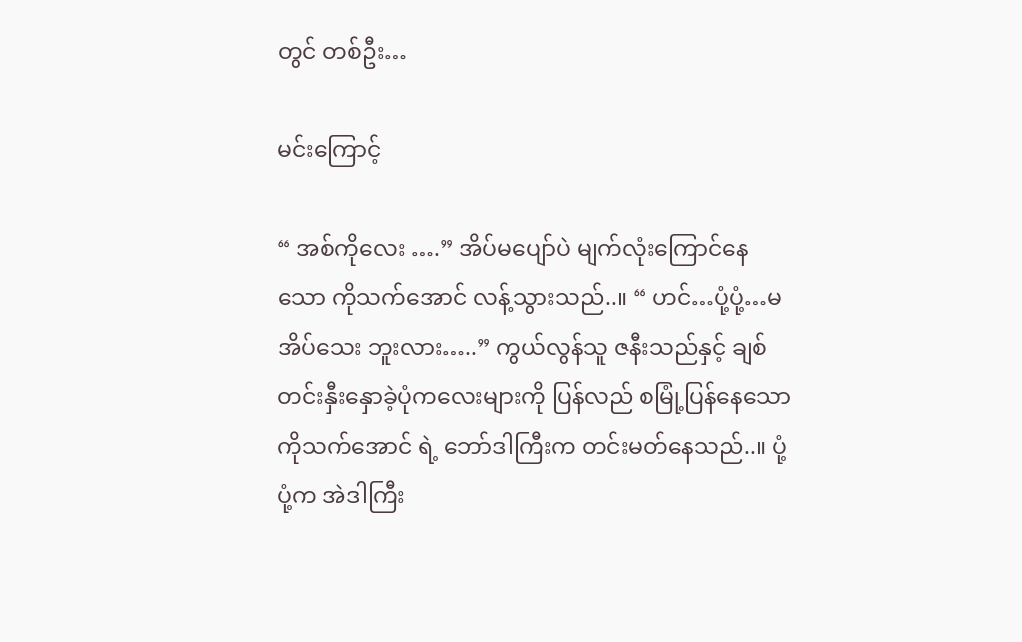တွင် တစ်ဦး…

မင်းကြောင့်

“ အစ်ကိုလေး ….” အိပ်မပျော်ပဲ မျက်လုံးကြောင်နေသော ကိုသက်အောင် လန့်သွားသည်..။ “ ဟင်…ပုံ့ပုံ့…မအိပ်သေး ဘူးလား…..” ကွယ်လွန်သူ ဇနီးသည်နှင့် ချစ်တင်းနှီးနှောခဲ့ပုံကလေးများကို ပြန်လည် စမြုံ့ပြန်နေသော ကိုသက်အောင် ရဲ့ ဘော်ဒါကြီးက တင်းမတ်နေသည်..။ ပုံ့ပုံ့က အဲဒါကြီး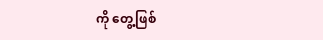ကို တွေ့ဖြစ်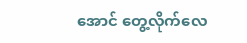အောင် တွေ့လိုက်လေ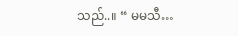သည်..။ “ မမသီ…